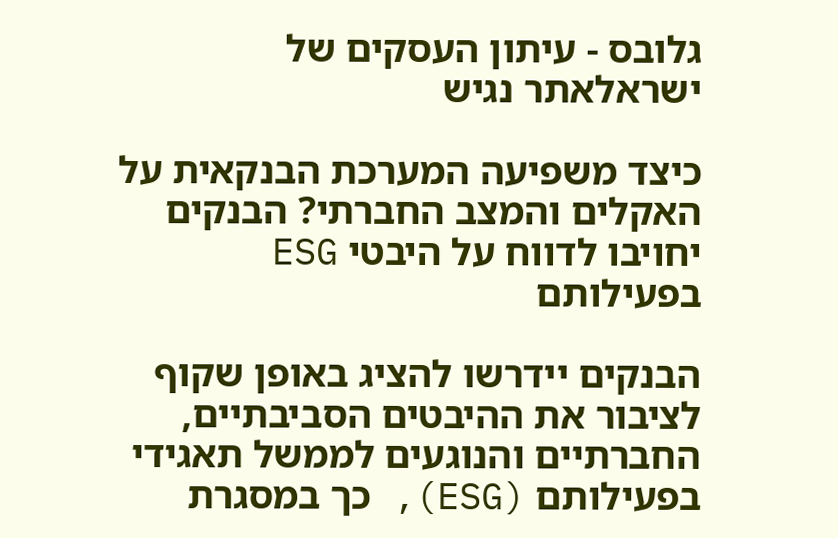גלובס - עיתון העסקים של ישראלאתר נגיש

כיצד משפיעה המערכת הבנקאית על האקלים והמצב החברתי? הבנקים יחויבו לדווח על היבטי ESG בפעילותם

הבנקים יידרשו להציג באופן שקוף לציבור את ההיבטים הסביבתיים, החברתיים והנוגעים לממשל תאגידי בפעילותם (ESG), כך במסגרת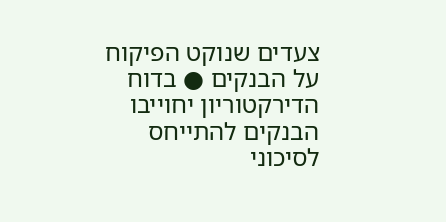צעדים שנוקט הפיקוח על הבנקים ● בדוח הדירקטוריון יחוייבו הבנקים להתייחס לסיכוני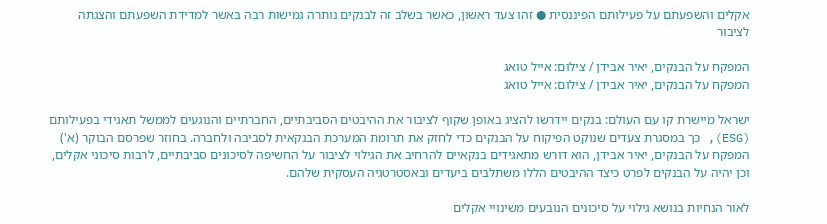אקלים והשפעתם על פעילותם הפיננסית ● זהו צעד ראשון, כאשר בשלב זה לבנקים נותרה גמישות רבה באשר למדידת השפעתם והצגתה לציבור

המפקח על הבנקים, יאיר אבידן / צילום: אייל טואג
המפקח על הבנקים, יאיר אבידן / צילום: אייל טואג

ישראל מיישרת קו עם העולם: בנקים יידרשו להציג באופן שקוף לציבור את ההיבטים הסביבתיים, החברתיים והנוגעים לממשל תאגידי בפעילותם (ESG), כך במסגרת צעדים שנוקט הפיקוח על הבנקים כדי לחזק את תרומת המערכת הבנקאית לסביבה ולחברה. בחוזר שפרסם הבוקר (א') המפקח על הבנקים, יאיר אבידן, הוא דורש מתאגידים בנקאיים להרחיב את הגילוי לציבור על החשיפה לסיכונים סביבתיים, לרבות סיכוני אקלים, וכן יהיה על הבנקים לפרט כיצד ההיבטים הללו משתלבים ביעדים ובאסטרטגיה העסקית שלהם.

לאור הנחיות בנושא גילוי על סיכונים הנובעים משינויי אקלים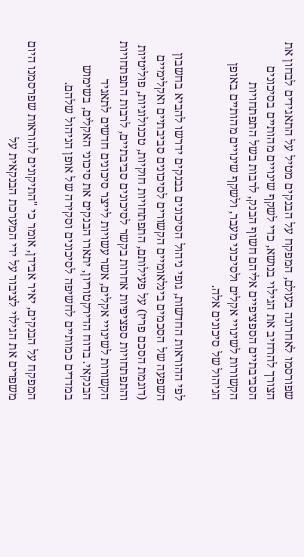שפורסמו לאחרונה בעולם, המפקח על הבנקים מטיל על התאגידים לבחון את הצורך להרחיב את הגילוי בנושא, כדי לשקף שינויים מהותיים בסיכונים הסביבתיים הספציפיים אליהם חשוף הבנק, לרבות בשל התפתחויות הקשורות לשינויי אקלים ולסיכוני מעבר, ולשקף שינויים מהותיים באופן הניהול של סיכונים אלה.

לפי ההוראות החדשות, גופי ניהול הסיכונים בבנקים ידרשו להביא בחשבון השפעה של הסכמים בינלאומיים הקשורים לסיכונים סביבתיים ואקלימיים (דוגמת הסכם פריז) על פעילותם, התפתחויות חוקיות, טכנולוגיות, פוליטיות והתפתחויות ספציפיות אחרות בקשר לסיכונים סביבתיים, לרבות התפתחויות הקשורות לשינויי אקלים, אשר עשויות לייצר סיכונים חדשים לתאגיד הבנקאי. בדוח הדירקטוריון, יתארו הבנקים את סיכוני האקלים, בשימוש במדדים כמותיים לחשיפה לסיכונים וסקירה של אופן הניהול שלהם.

המפקח על הבנקים, יאיר אבידן, אומר כי "התיקונים להוראות שפרסמנו היום משפרים את הגילוי לציבור על ידי המערכת הבנקאית על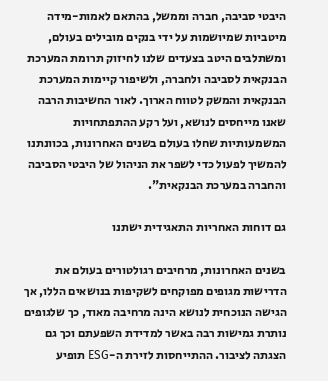היבטי סביבה, חברה וממשל, בהתאם לאמות-מידה מיטביות שמיושמות על ידי בנקים מובילים בעולם, ומשתלבים היטב בצעדים שלנו לחיזוק תרומת המערכת הבנקאית לסביבה ולחברה, ולשיפור קיימות המערכת הבנקאית והמשק לטווח הארוך. לאור החשיבות הרבה שאנו מייחסים לנושא, ועל רקע ההתפתחויות המשמעותיות שחלו בעולם בשנים האחרונות, בכוונתנו להמשיך לפעול כדי לשפר את הניהול של היבטי הסביבה והחברה במערכת הבנקאית".

גם דוחות האחריות התאגידית ישתנו

בשנים האחרונות, מרחיבים רגולטורים בעולם את הדרישות מגופים מפוקחים לשקיפות בנושאים הללו, אך הגישה הנוכחית לנושא הינה מרחיבה מאוד, כך שלגופים נותרת גמישות רבה באשר למדידת השפעתם וכך גם הצגתה לציבור. ההתייחסות לזירת ה-ESG תופיע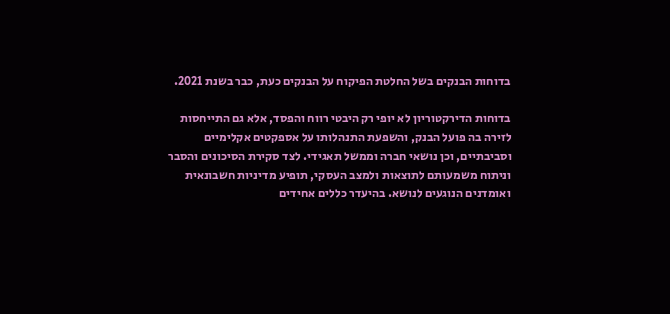בדוחות הבנקים בשל החלטת הפיקוח על הבנקים כעת, כבר בשנת 2021.

בדוחות הדירקטוריון לא יופי רק היבטי רווח והפסד, אלא גם התייחסות לזירה בה פועל הבנק, והשפעת התנהלותו על אספקטים אקלימיים וסביבתיים, וכן נושאי חברה וממשל תאגידי. לצד סקירת הסיכונים והסבר וניתוח משמעותם לתוצאות ולמצב העסקי, תופיע מדיניות חשבונאית ואומדנים הנוגעים לנושא. בהיעדר כללים אחידים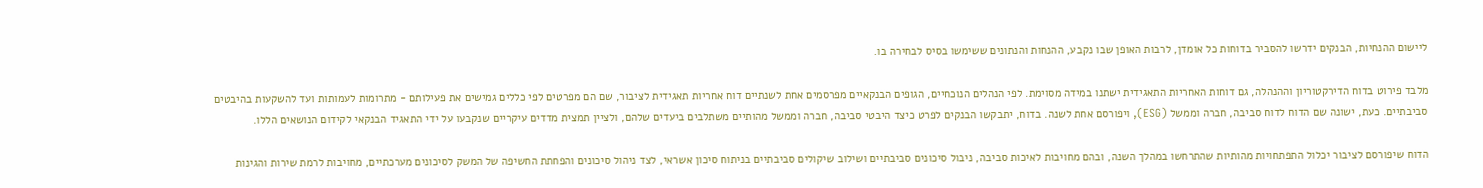ליישום ההנחיות, הבנקים ידרשו להסביר בדוחות כל אומדן, לרבות האופן שבו נקבע, ההנחות והנתונים ששימשו בסיס לבחירה בו.

מלבד פירוט בדוח הדירקטוריון וההנהלה, גם דוחות האחריות התאגידית ישתנו במידה מסוימת. לפי הנהלים הנוכחיים, הגופים הבנקאיים מפרסמים אחת לשנתיים דוח אחריות תאגידית לציבור, שם הם מפרטים לפי כללים גמישים את פעילותם - מתרומות לעמותות ועד להשקעות בהיבטים סביבתיים. כעת, ישונה שם הדוח לדוח סביבה, חברה וממשל (ESG), ויפורסם אחת לשנה. בדוח, יתבקשו הבנקים לפרט כיצד היבטי סביבה, חברה וממשל מהותיים משתלבים ביעדים שלהם, ולציין תמצית מדדים עיקריים שנקבעו על ידי התאגיד הבנקאי לקידום הנושאים הללו.

הדוח שיפורסם לציבור יכלול התפתחויות מהותיות שהתרחשו במהלך השנה, ובהם מחויבות לאיכות סביבה, ניבול סיכונים סביבתיים ושילוב שיקולים סביבתיים בניתוח סיכון אשראי, לצד ניהול סיכונים והפחתת החשיפה של המשק לסיכונים מערכתיים, מחויבות לרמת שירות והגינות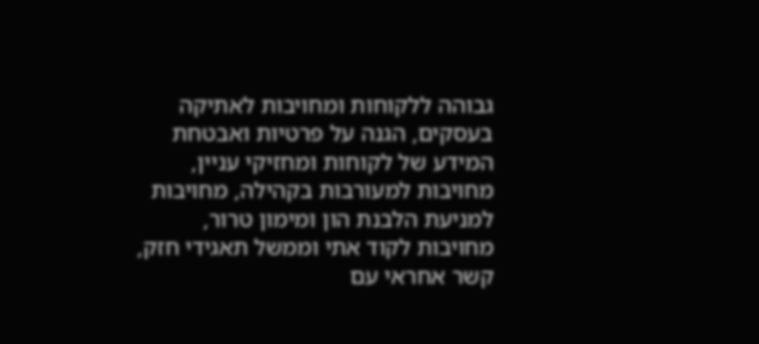גבוהה ללקוחות ומחויבות לאתיקה בעסקים, הגנה על פרטיות ואבטחת המידע של לקוחות ומחזיקי עניין, מחויבות למעורבות בקהילה, מחויבות למניעת הלבנת הון ומימון טרור, מחויבות לקוד אתי וממשל תאגידי חזק, קשר אחראי עם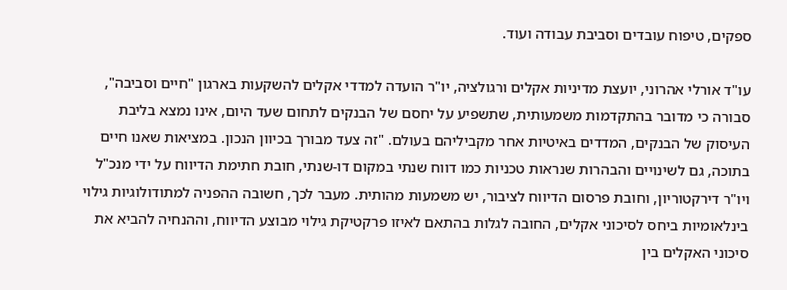ספקים, טיפוח עובדים וסביבת עבודה ועוד.

עו"ד אורלי אהרוני, יועצת מדיניות אקלים ורגולציה, יו"ר הועדה למדדי אקלים להשקעות בארגון "חיים וסביבה", סבורה כי מדובר בהתקדמות משמעותית, שתשפיע על יחסם של הבנקים לתחום שעד היום, אינו נמצא בליבת העיסוק של הבנקים, המדדים באיטיות אחר מקביליהם בעולם. "זה צעד מבורך בכיוון הנכון. במציאות שאנו חיים בתוכה, גם לשינויים והבהרות שנראות טכניות כמו דווח שנתי במקום דו-שנתי, חובת חתימת הדיווח על ידי מנכ"ל ויו"ר דירקטוריון, וחובת פרסום הדיווח לציבור, יש משמעות מהותית. מעבר לכך, חשובה ההפניה למתודולוגיות גילוי בינלאומיות ביחס לסיכוני אקלים, החובה לגלות בהתאם לאיזו פרקטיקת גילוי מבוצע הדיווח, וההנחיה להביא את סיכוני האקלים בין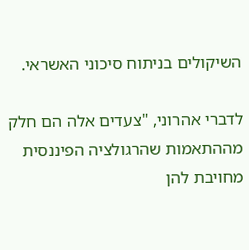השיקולים בניתוח סיכוני האשראי.

לדברי אהרוני, "צעדים אלה הם חלק מההתאמות שהרגולציה הפיננסית מחויבת להן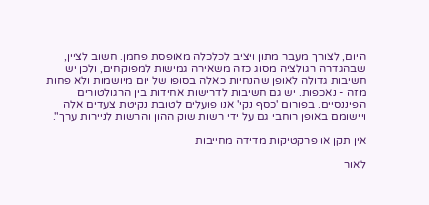היום, לצורך מעבר מתון ויציב לכלכלה מאופסת פחמן. חשוב לציין, שבהגדרה רגולציה מסוג כזה משאירה גמישות למפוקחים, ולכן יש חשיבות גדולה לאופן שהנחיות כאלה בסופו של יום מיושמות ולא פחות מזה - נאכפות. יש גם חשיבות לדרישות אחידות בין הרגולטורים הפיננסיים. בפורום 'כסף נקי' אנו פועלים לטובת נקיטת צעדים אלה ויישומם באופן רוחבי גם על ידי רשות שוק ההון והרשות לניירות ערך".

אין תקן או פרקטיקות מדידה מחייבות

לאור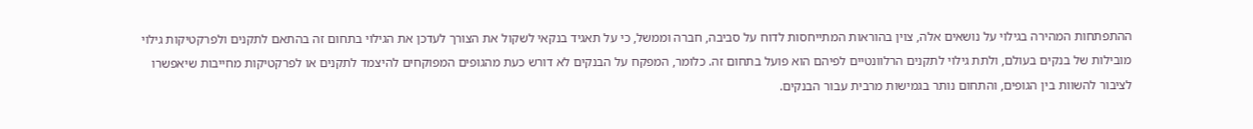ההתפתחות המהירה בגילוי על נושאים אלה, צוין בהוראות המתייחסות לדוח על סביבה, חברה וממשל, כי על תאגיד בנקאי לשקול את הצורך לעדכן את הגילוי בתחום זה בהתאם לתקנים ולפרקטיקות גילוי מובילות של בנקים בעולם, ולתת גילוי לתקנים הרלוונטיים לפיהם הוא פועל בתחום זה. כלומר, המפקח על הבנקים לא דורש כעת מהגופים המפוקחים להיצמד לתקנים או לפרקטיקות מחייבות שיאפשרו לציבור להשוות בין הגופים, והתחום נותר בגמישות מרבית עבור הבנקים.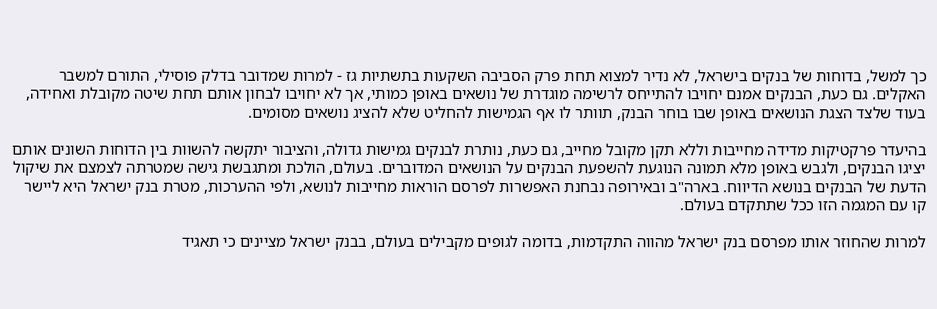כך למשל, בדוחות של בנקים בישראל, לא נדיר למצוא תחת פרק הסביבה השקעות בתשתיות גז - למרות שמדובר בדלק פוסילי, התורם למשבר האקלים. גם כעת, הבנקים אמנם יחויבו להתייחס לרשימה מוגדרת של נושאים באופן כמותי, אך לא יחויבו לבחון אותם תחת שיטה מקובלת ואחידה, בעוד שלצד הצגת הנושאים באופן שבו בוחר הבנק, תוותר לו אף הגמישות להחליט שלא להציג נושאים מסומים.

בהיעדר פרקטיקות מדידה מחייבות וללא תקן מקובל מחייב, גם כעת, נותרת לבנקים גמישות גדולה, והציבור יתקשה להשוות בין הדוחות השונים אותם יציגו הבנקים, ולגבש באופן מלא תמונה הנוגעת להשפעת הבנקים על הנושאים המדוברים. בעולם, הולכת ומתגבשת גישה שמטרתה לצמצם את שיקול הדעת של הבנקים בנושא הדיווח. בארה"ב ובאירופה נבחנת האפשרות לפרסם הוראות מחייבות לנושא, ולפי ההערכות, מטרת בנק ישראל היא ליישר קו עם המגמה הזו ככל שתתקדם בעולם.

למרות שהחוזר אותו מפרסם בנק ישראל מהווה התקדמות, בדומה לגופים מקבילים בעולם, בבנק ישראל מציינים כי תאגיד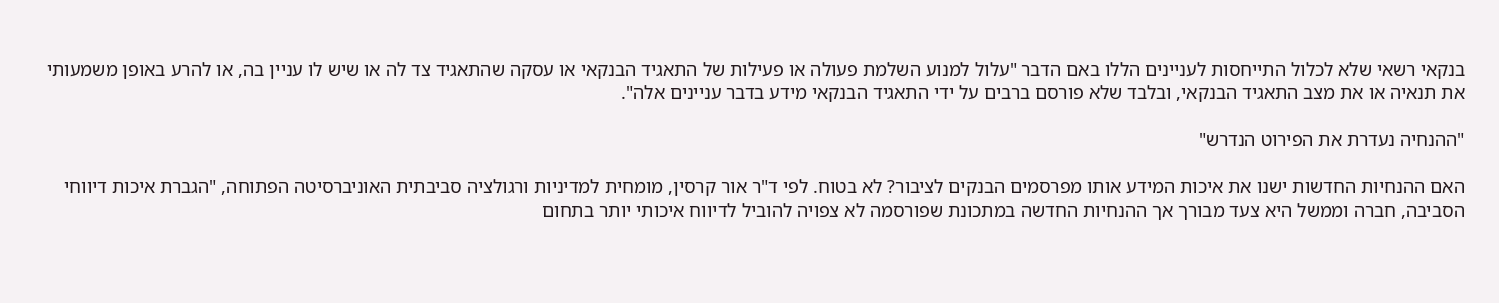בנקאי רשאי שלא לכלול התייחסות לעניינים הללו באם הדבר "עלול למנוע השלמת פעולה או פעילות של התאגיד הבנקאי או עסקה שהתאגיד צד לה או שיש לו עניין בה, או להרע באופן משמעותי את תנאיה או את מצב התאגיד הבנקאי, ובלבד שלא פורסם ברבים על ידי התאגיד הבנקאי מידע בדבר עניינים אלה".

"ההנחיה נעדרת את הפירוט הנדרש"

האם ההנחיות החדשות ישנו את איכות המידע אותו מפרסמים הבנקים לציבור? לא בטוח. לפי ד"ר אור קרסין, מומחית למדיניות ורגולציה סביבתית האוניברסיטה הפתוחה, "הגברת איכות דיווחי הסביבה, חברה וממשל היא צעד מבורך אך ההנחיות החדשה במתכונת שפורסמה לא צפויה להוביל לדיווח איכותי יותר בתחום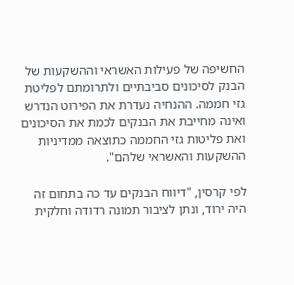החשיפה של פעילות האשראי וההשקעות של הבנק לסיכונים סביבתיים ולתרומתם לפליטת גזי חממה. ההנחיה נעדרת את הפירוט הנדרש ואינה מחייבת את הבנקים לכמת את הסיכונים ואת פליטות גזי החממה כתוצאה ממדיניות ההשקעות והאשראי שלהם".

לפי קרסין, "דיווח הבנקים עד כה בתחום זה היה ירוד, ונתן לציבור תמונה רדודה וחלקית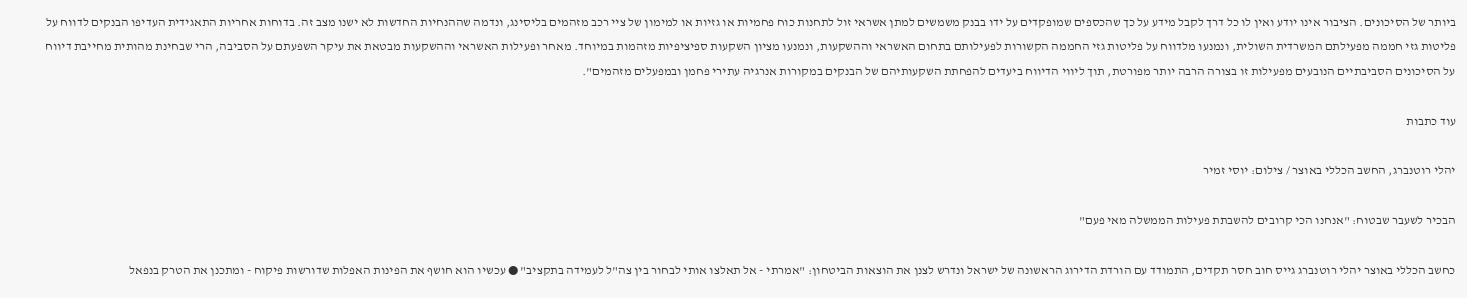ביותר של הסיכונים. הציבור אינו יודע ואין לו כל דרך לקבל מידע על כך שהכספים שמופקדים על ידו בבנק משמשים למתן אשראי זול לתחנות כוח פחמיות או גזיות או למימון של ציי רכב מזהמים בליסינג, ונדמה שההנחיות החדשות לא ישנו מצב זה. בדוחות אחריות התאגידית העדיפו הבנקים לדווח על פליטות גזי חממה מפעילתם המשרדית השולית, ונמנעו מלדווח על פליטות גזי החממה הקשורות לפעילותם בתחום האשראי וההשקעות, ונמנעו מציון השקעות ספיציפיות מזהמות במיוחד. מאחר ופעילות האשראי וההשקעות מבטאת את עיקר השפעתם על הסביבה, הרי שבחינת מהותית מחייבת דיווח על הסיכונים הסביבתיים הנובעים מפעילות זו בצורה הרבה יותר מפורטת, תוך ליווי הדיווח ביעדים להפחתת השקעותיהם של הבנקים במקורות אנרגיה עתירי פחמן ובמפעלים מזהמים".

עוד כתבות

יהלי רוטנברג, החשב הכללי באוצר / צילום: יוסי זמיר

הבכיר לשעבר שבטוח: "אנחנו הכי קרובים להשבתת פעילות הממשלה מאי פעם"

כחשב הכללי באוצר יהלי רוטנברג גייס חוב חסר תקדים, התמודד עם הורדת הדירוג הראשונה של ישראל ונדרש לצנן את הוצאות הביטחון: "אמרתי - אל תאלצו אותי לבחור בין צה"ל לעמידה בתקציב" ● עכשיו הוא חושף את הפינות האפלות שדורשות פיקוח - ומתכנן את הטרק בנפאל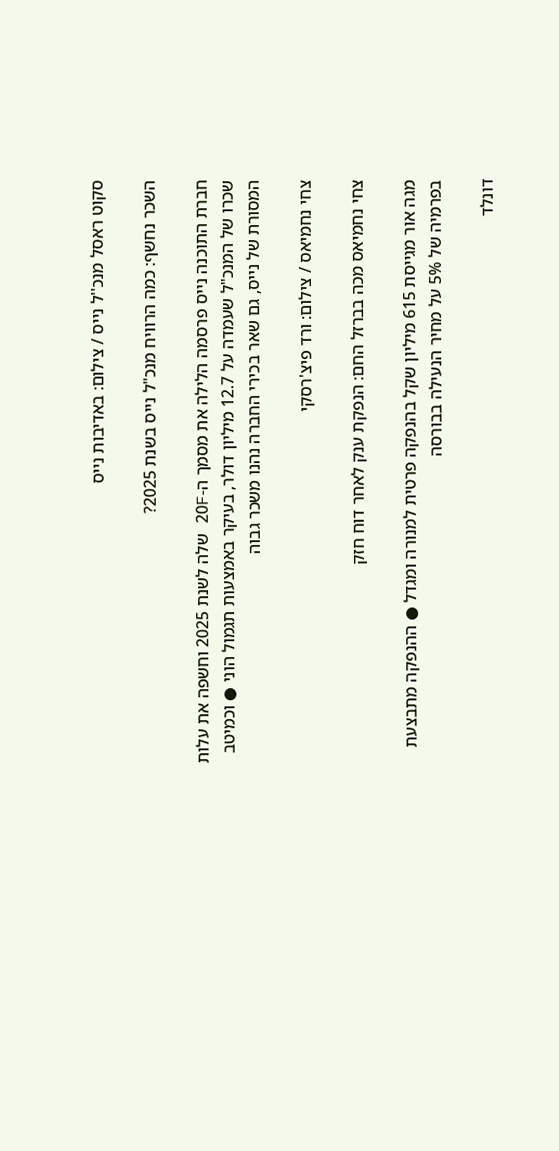סקוט ראסל מנכ''ל נייס / צילום: באדיבות נייס

השכר נחשף: כמה הרוויח מנכ"ל נייס בשנת 2025?

חברת התוכנה נייס פרסמה הלילה את מסמך ה-20F שלה לשנת 2025 וחשפה את עלות שכרו של המנכ"ל שעמדה על 12.7 מיליון דולר, בעיקר באמצעות תגמול הוני ● וכמיטב המסורת של נייס, גם שאר בכירי החברה נהנו משכר גבוה

צחי נחמיאס / צילום: ורד פיצ'רסקי

צחי נחמיאס מכה בברזל החם: הנפקת ענק לאחר דוח חזק

מגה אור מגייסת 615 מיליון שקל בהנפקה פרטית למנורה ומגדל ● ההנפקה מתבצעת בפרמיה של 5% על מחיר הנעילה בבורסה

דונלד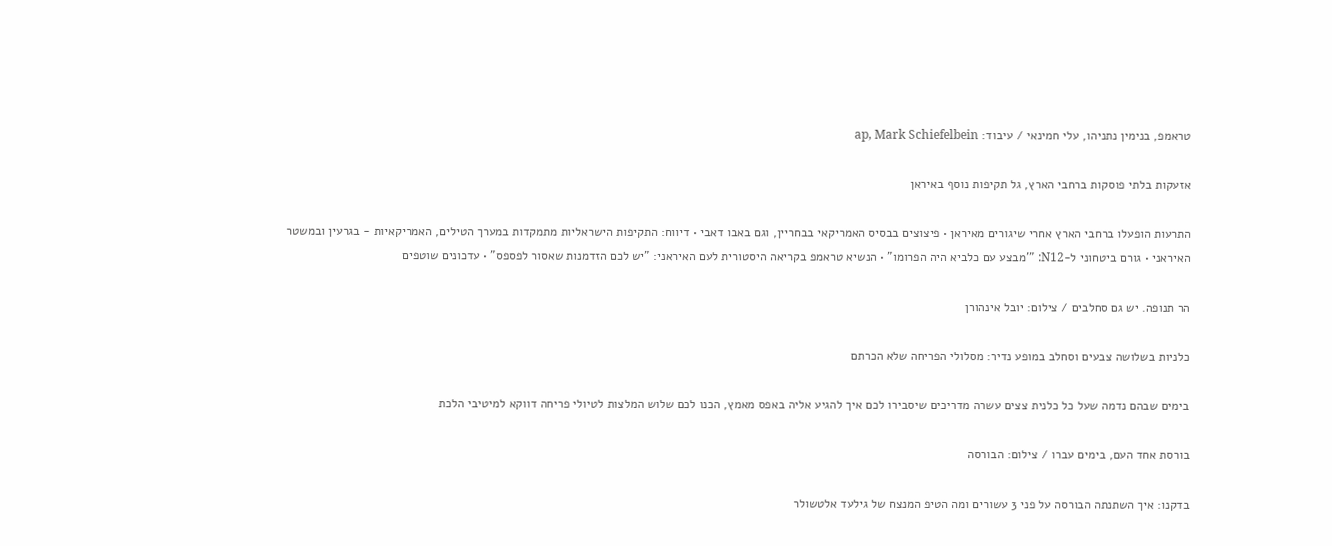טראמפ, בנימין נתניהו, עלי חמינאי / עיבוד: ap, Mark Schiefelbein

אזעקות בלתי פוסקות ברחבי הארץ, גל תקיפות נוסף באיראן

התרעות הופעלו ברחבי הארץ אחרי שיגורים מאיראן • פיצוצים בבסיס האמריקאי בבחריין, וגם באבו דאבי • דיווח: התקיפות הישראליות מתמקדות במערך הטילים, האמריקאיות - בגרעין ובמשטר האיראני • גורם ביטחוני ל-N12: "'מבצע עם כלביא היה הפרומו" • הנשיא טראמפ בקריאה היסטורית לעם האיראני: "יש לכם הזדמנות שאסור לפספס" • עדכונים שוטפים

הר תנופה. יש גם סחלבים / צילום: יובל אינהורן

כלניות בשלושה צבעים וסחלב במופע נדיר: מסלולי הפריחה שלא הכרתם

בימים שבהם נדמה שעל כל כלנית צצים עשרה מדריכים שיסבירו לכם איך להגיע אליה באפס מאמץ, הכנו לכם שלוש המלצות לטיולי פריחה דווקא למיטיבי הלכת

בורסת אחד העם, בימים עברו / צילום: הבורסה

בדקנו: איך השתנתה הבורסה על פני 3 עשורים ומה הטיפ המנצח של גילעד אלטשולר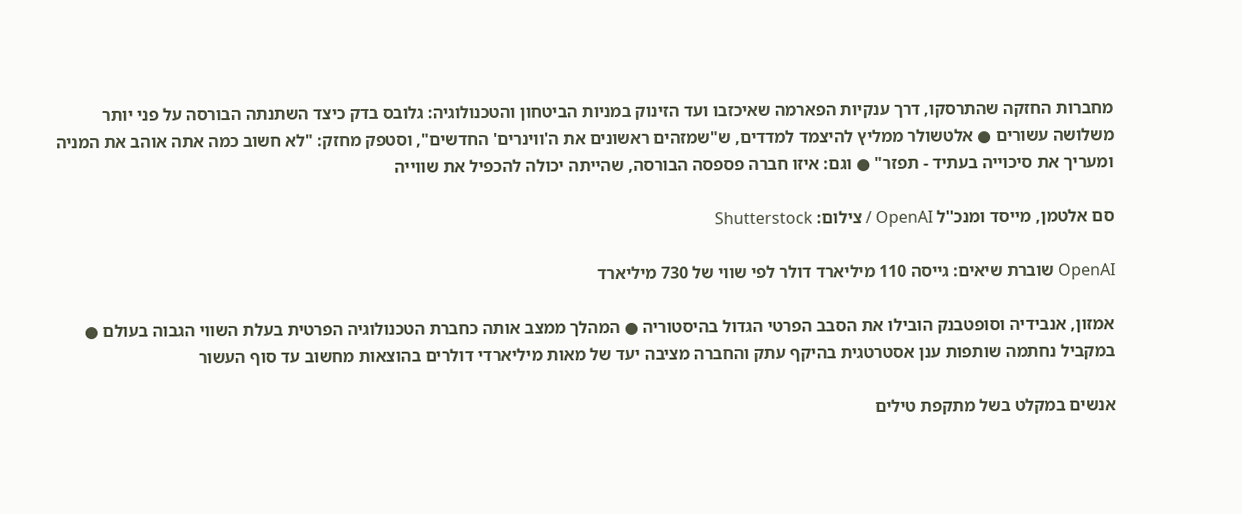מחברות החזקה שהתרסקו, דרך ענקיות הפארמה שאיכזבו ועד הזינוק במניות הביטחון והטכנולוגיה: גלובס בדק כיצד השתנתה הבורסה על פני יותר משלושה עשורים ● אלטשולר ממליץ להיצמד למדדים, ש"שמזהים ראשונים את ה'ווינרים' החדשים", וסטפק מחזק: "לא חשוב כמה אתה אוהב את המניה ומעריך את סיכוייה בעתיד - תפזר" ● וגם: איזו חברה פספסה הבורסה, שהייתה יכולה להכפיל את שווייה

סם אלטמן, מייסד ומנכ''ל OpenAI / צילום: Shutterstock

OpenAI שוברת שיאים: גייסה 110 מיליארד דולר לפי שווי של 730 מיליארד

אמזון, אנבידיה וסופטבנק הובילו את הסבב הפרטי הגדול בהיסטוריה ● המהלך ממצב אותה כחברת הטכנולוגיה הפרטית בעלת השווי הגבוה בעולם ● במקביל נחתמה שותפות ענן אסטרטגית בהיקף עתק והחברה מציבה יעד של מאות מיליארדי דולרים בהוצאות מחשוב עד סוף העשור

אנשים במקלט בשל מתקפת טילים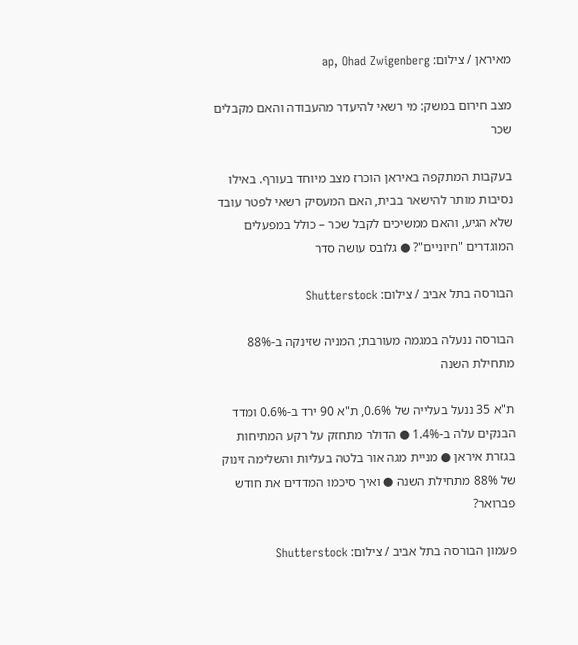מאיראן / צילום: ap, Ohad Zwigenberg

מצב חירום במשק: מי רשאי להיעדר מהעבודה והאם מקבלים שכר

בעקבות המתקפה באיראן הוכרז מצב מיוחד בעורף. באילו נסיבות מותר להישאר בבית, האם המעסיק רשאי לפטר עובד שלא הגיע, והאם ממשיכים לקבל שכר – כולל במפעלים המוגדרים "חיוניים"? ● גלובס עושה סדר

הבורסה בתל אביב / צילום: Shutterstock

הבורסה ננעלה במגמה מעורבת; המניה שזינקה ב-88% מתחילת השנה

ת"א 35 ננעל בעלייה של 0.6%, ת"א 90 ירד ב-0.6% ומדד הבנקים עלה ב-1.4% ● הדולר מתחזק על רקע המתיחות בגזרת איראן ● מניית מגה אור בלטה בעליות והשלימה זינוק של 88% מתחילת השנה ● ואיך סיכמו המדדים את חודש פברואר?

פעמון הבורסה בתל אביב / צילום: Shutterstock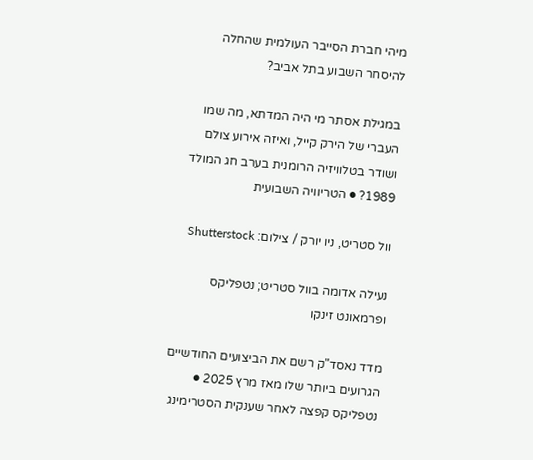מיהי חברת הסייבר העולמית שהחלה להיסחר השבוע בתל אביב?

במגילת אסתר מי היה המדתא, מה שמו העברי של הירק קייל, ואיזה אירוע צולם ושודר בטלוויזיה הרומנית בערב חג המולד 1989? ● הטריוויה השבועית

וול סטריט, ניו יורק / צילום: Shutterstock

נעילה אדומה בוול סטריט; נטפליקס ופרמאונט זינקו

מדד נאסד"ק רשם את הביצועים החודשיים הגרועים ביותר שלו מאז מרץ 2025 ● נטפליקס קפצה לאחר שענקית הסטרימינג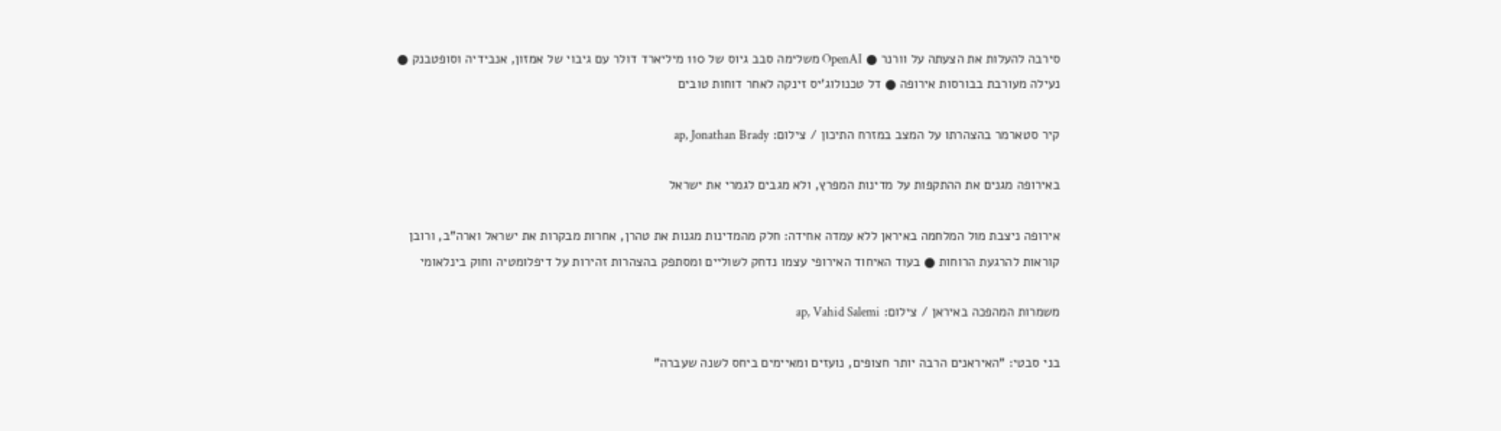סירבה להעלות את הצעתה על וורנר ● OpenAI משלימה סבב גיוס של 110 מיליארד דולר עם גיבוי של אמזון, אנבידיה וסופטבנק ● נעילה מעורבת בבורסות אירופה ● דל טכנולוג'יס זינקה לאחר דוחות טובים

קיר סטארמר בהצהרתו על המצב במזרח התיכון / צילום: ap, Jonathan Brady

באירופה מגנים את ההתקפות על מדינות המפרץ, ולא מגבים לגמרי את ישראל

אירופה ניצבת מול המלחמה באיראן ללא עמדה אחידה: חלק מהמדינות מגנות את טהרן, אחרות מבקרות את ישראל וארה"ב, ורובן קוראות להרגעת הרוחות ● בעוד האיחוד האירופי עצמו נדחק לשוליים ומסתפק בהצהרות זהירות על דיפלומטיה וחוק בינלאומי

משמרות המהפכה באיראן / צילום: ap, Vahid Salemi

בני סבטי: "האיראנים הרבה יותר חצופים, נועזים ומאיימים ביחס לשנה שעברה"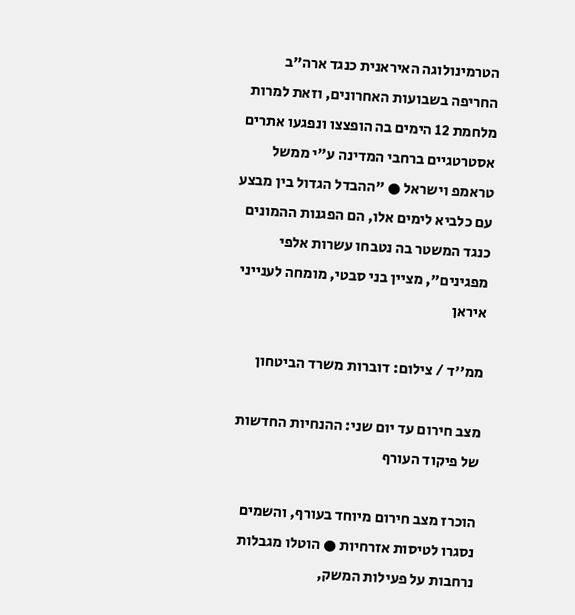הטרמינולוגה האיראנית כנגד ארה"ב החריפה בשבועות האחרונים, וזאת למרות מלחמת 12 הימים בה הופצצו ונפגעו אתרים אסטרטגיים ברחבי המדינה ע"י ממשל טראמפ וישראל ● "ההבדל הגדול בין מבצע עם כלביא לימים אלו, הם הפגנות ההמונים כנגד המשטר בה נטבחו עשרות אלפי מפגינים", מציין בני סבטי, מומחה לענייני איראן

ממ''ד / צילום: דוברות משרד הביטחון

מצב חירום עד יום שני: ההנחיות החדשות של פיקוד העורף

הוכרז מצב חירום מיוחד בעורף, והשמים נסגרו לטיסות אזרחיות ● הוטלו מגבלות נרחבות על פעילות המשק,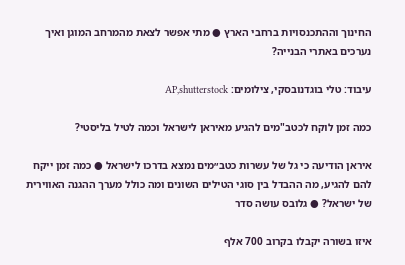החינוך וההתכנסויות ברחבי הארץ ● מתי אפשר לצאת מהמרחב המוגן ואיך נערכים באתרי הבנייה?

עיבוד: טלי בוגדנובסקי, צילומים: AP,shutterstock

כמה זמן לוקח לכטב"מים להגיע מאיראן לישראל וכמה לטיל בליסטי?

איראן הודיעה כי גל של עשרות כטב״מים נמצא בדרכו לישראל ● כמה זמן ייקח להם להגיע, מה ההבדל בין סוגי הטילים השונים ומה כולל מערך ההגנה האווירית של ישראל? ● גלובס עושה סדר

איזו בשורה יקבלו בקרוב 700 אלף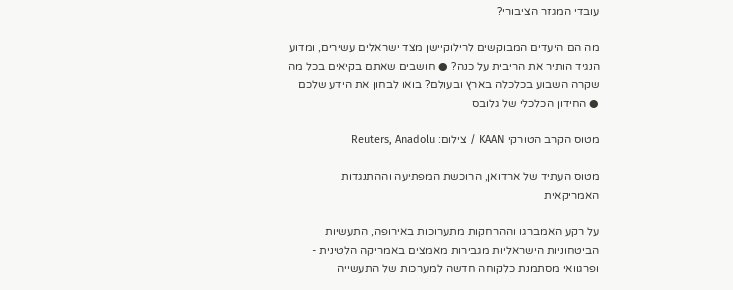עובדי המגזר הציבורי?

מה הם היעדים המבוקשים לרילוקיישן מצד ישראלים עשירים, ומדוע הנגיד הותיר את הריבית על כנה? ● חושבים שאתם בקיאים בכל מה שקרה השבוע בכלכלה בארץ ובעולם? בואו לבחון את הידע שלכם ● החידון הכלכלי של גלובס

מטוס הקרב הטורקי KAAN / צילום: Reuters, Anadolu

מטוס העתיד של ארדואן, הרוכשת המפתיעה וההתנגדות האמריקאית

על רקע האמברגו וההרחקות מתערוכות באירופה, התעשיות הביטחוניות הישראליות מגבירות מאמצים באמריקה הלטינית - ופרגוואי מסתמנת כלקוחה חדשה למערכות של התעשייה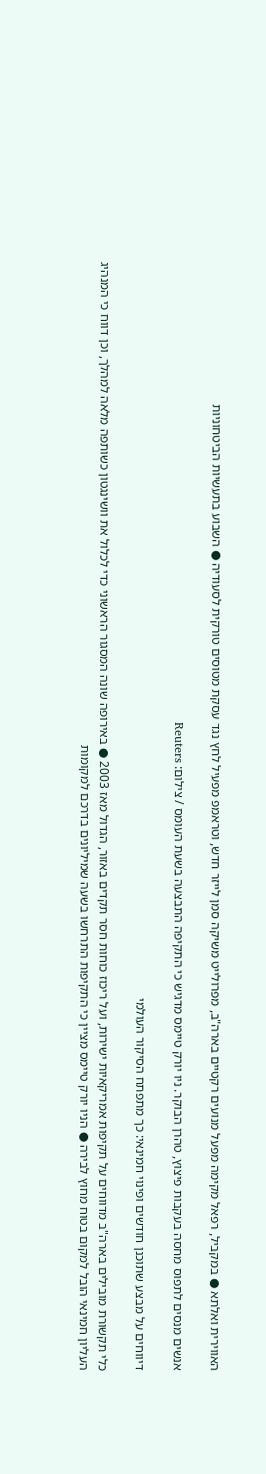האווירית ואלתא ● במקביל, רפאל מקימה מפעל מנועים רקטיים בארה"ב, מפרולייט משיקה סמן לייזר חדש, וטראמפ מפעיל לחץ נגד עסקת מטוסים טורקית לסעודיה ● השבוע בתעשיות הביטחוניות

אנשים מנסים לתפוס מחסה בעקבות פיצוץ, טהרן הבוקר. ניו יורק טיימס מדגיש כי התקיפה התבצעה בשעת העומס / צילום: Reuters

דיווחים על מבצע שתוכנן חודשים ופינוי חמינאי: כך מתפתח הסיקור העולמי

כלי תקשורת מובילים בארה"ב מדווחים על תקיפות אמריקאיות ישירות, ועל ריכוז כוחות חסר תקדים באזור, הגדול מאז 2003 ● באירופה שונה המסגור הראשוני כדי לכלול את וושינגטון כשותפה מלאה למהלך, וכן דווח כי המנהיג העליון חמינאי הובל למקום בטוח מחוץ לבירה ● הניו יורק טיימס מציין כי התקיפות התרחשו בשעה שמיליונים בדרכם למקומות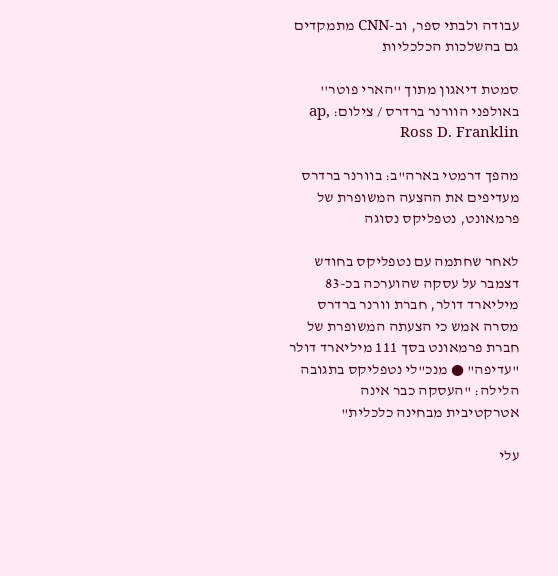עבודה ולבתי ספר, וב-CNN מתמקדים גם בהשלכות הכלכליות

סמטת דיאגון מתוך ''הארי פוטר'' באולפני הוורנר ברדרס / צילום: ap, Ross D. Franklin

מהפך דרמטי בארה"ב: בוורנר ברדרס מעדיפים את ההצעה המשופרת של פרמאונט, נטפליקס נסוגה

לאחר שחתמה עם נטפליקס בחודש דצמבר על עסקה שהוערכה בכ-83 מיליארד דולר, חברת וורנר ברדרס מסרה אמש כי הצעתה המשופרת של חברת פרמאונט בסך 111 מיליארד דולר "עדיפה" ● מנכ"לי נטפליקס בתגובה הלילה: "העסקה כבר אינה אטרקטיבית מבחינה כלכלית"

עלי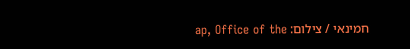חמינאי / צילום: ap, Office of the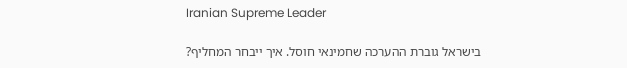Iranian Supreme Leader

בישראל גוברת ההערכה שחמינאי חוסל. איך ייבחר המחליף?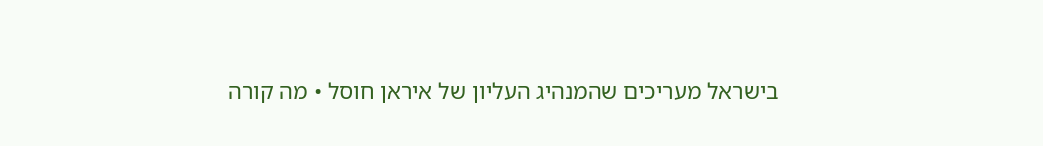בישראל מעריכים שהמנהיג העליון של איראן חוסל • מה קורה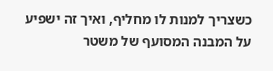כשצריך למנות לו מחליף, ואיך זה ישפיע על המבנה המסועף של משטר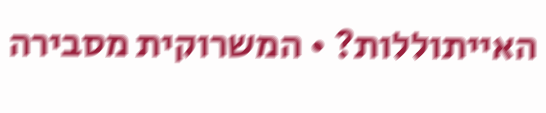האייתוללות? • המשרוקית מסבירה